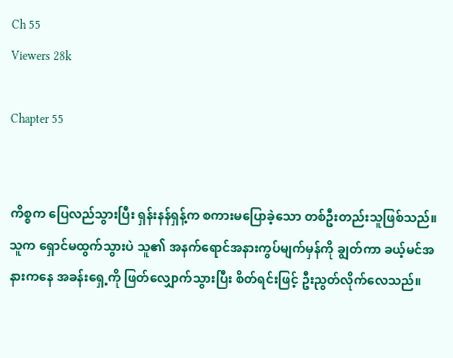Ch 55
Viewers 28k

Chapter 55


ကိစ္စက ပြေလည်သွားပြီး ရှန်းနန်ရှန့်က စကားမပြောခဲ့သော တစ်ဦးတည်းသူဖြစ်သည်။ သူက ရှောင်မထွက်သွားပဲ သူ၏ အနက်ရောင်အနားကွပ်မျက်မှန်ကို ချွတ်ကာ ခယ့်မင်အနားကနေ အခန်းရှေ့ကို ဖြတ်လျှောက်သွားပြီး စိတ်ရင်းဖြင့် ဦးညွတ်လိုက်လေသည်။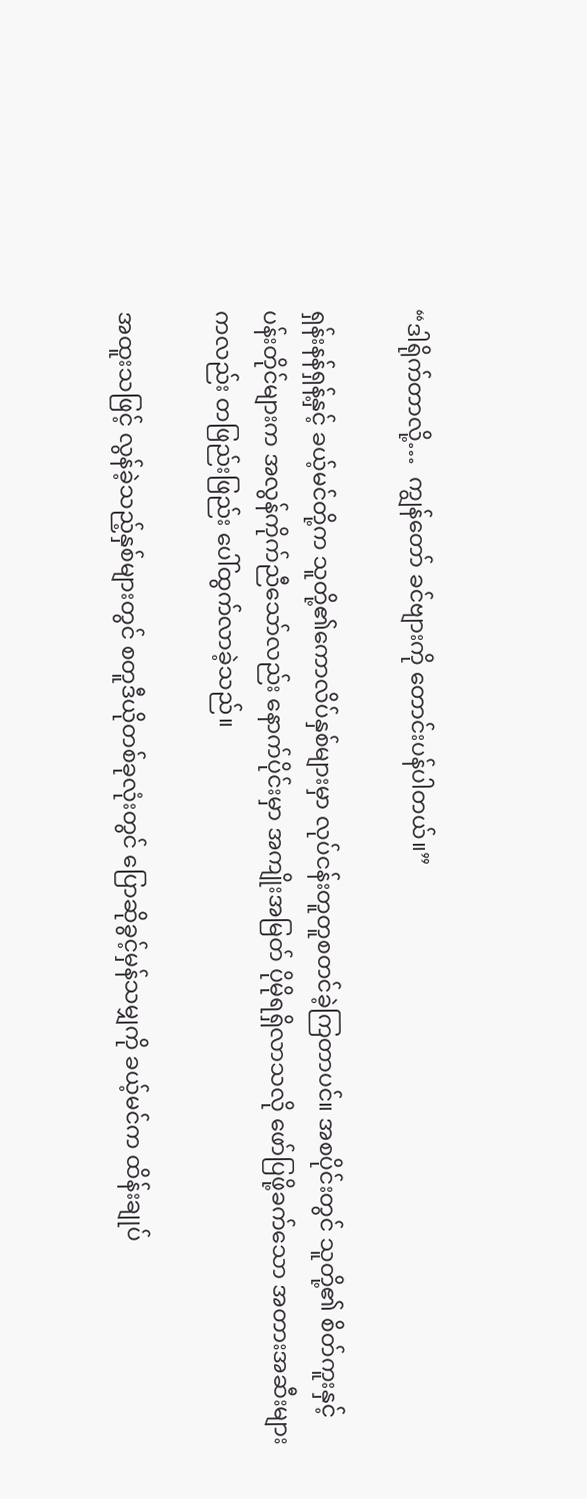“ဒါရိုက်တာလို့…  ကျွန်တော် ခင်ဗျားကို တောင်းပန်ပါတယ်။”

ရှန်းနန်ရှန့်နှင့် ခယ့်မင်တို့က သူတို့၏ကောလိပ်နှစ်များမှာ လုပ်ငန်းတူတူစတင်ခဲ့ကြတာပင်။ အစပိုင်းတွင် သူတို့၏ စိတ်ကူးနှင့် ပန်းတိုင်များက အလွန်ကိုက်ညီသော်လည်း နောက်ပိုင်းမှာ အကျိုးအမြတ် ပိုမိုရရှိလာသလို ဖော်ပြဖို့ခက်သော အတားအဆီးများကလည်း တဖြည်းဖြည်း ပေါ်ထွက်လာခဲ့သည်။

အထူးသဖြင့် လွန်ခဲ့သည့်နှစ်များတွင် စတူဒီယိုတစ်ခုလုံးတွင် ပြောဆိုခွင့်မှန်သမျှကို ခယ့်မင်က ထိန်းချုပ်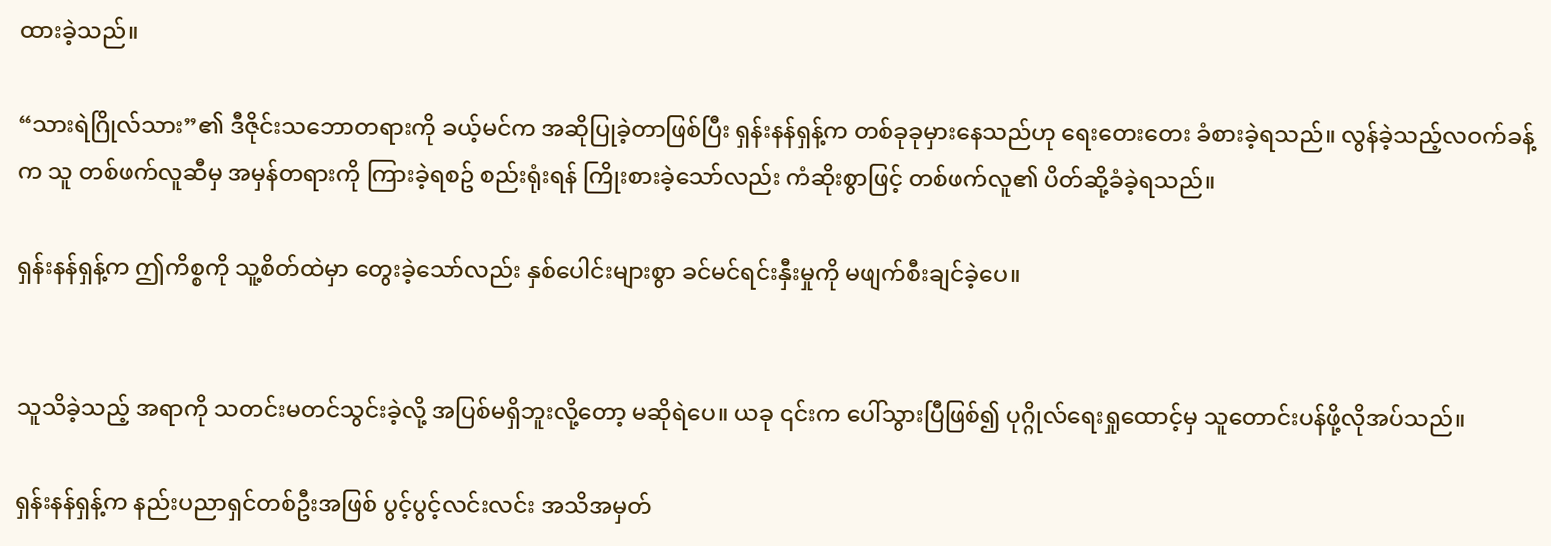ထားခဲ့သည်။

“သားရဲဂြိုလ်သား”၏ ဒီဇိုင်းသဘောတရားကို ခယ့်မင်က အဆိုပြုခဲ့တာဖြစ်ပြီး ရှန်းနန်ရှန့်က တစ်ခုခုမှားနေသည်ဟု ရေးတေးတေး ခံစားခဲ့ရသည်။ လွန်ခဲ့သည့်လဝက်ခန့်က သူ တစ်ဖက်လူဆီမှ အမှန်တရားကို ကြားခဲ့ရစဥ် စည်းရုံးရန် ကြိုးစားခဲ့သော်လည်း ကံဆိုးစွာဖြင့် တစ်ဖက်လူ၏ ပိတ်ဆို့ခံခဲ့ရသည်။

ရှန်းနန်ရှန့်က ဤကိစ္စကို သူ့စိတ်ထဲမှာ တွေးခဲ့သော်လည်း နှစ်ပေါင်းများစွာ ခင်မင်ရင်းနှီးမှုကို မဖျက်စီးချင်ခဲ့ပေ။


သူသိခဲ့သည့် အရာကို သတင်းမတင်သွင်းခဲ့လို့ အပြစ်မရှိဘူးလို့တော့ မဆိုရဲပေ။ ယခု ၎င်းက ပေါ်သွားပြီဖြစ်၍ ပုဂ္ဂိုလ်ရေးရှုထောင့်မှ သူတောင်းပန်ဖို့လိုအပ်သည်။

ရှန်းနန်ရှန့်က နည်းပညာရှင်တစ်ဦးအဖြစ် ပွင့်ပွင့်လင်းလင်း အသိအမှတ်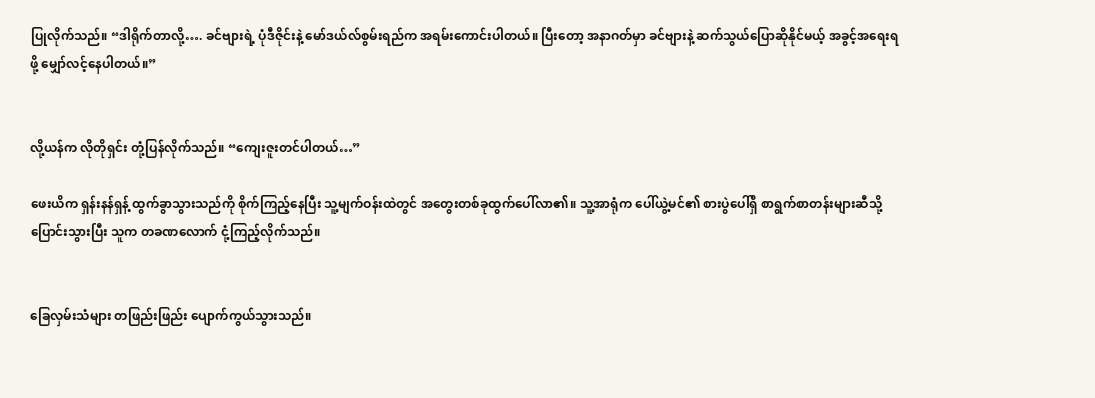ပြုလိုက်သည်။ “ဒါရိုက်တာလို့…. ခင်ဗျားရဲ့ ပုံဒီဇိုင်းနဲ့ မော်ဒယ်လ်စွမ်းရည်က အရမ်းကောင်းပါတယ်။ ပြီးတော့ အနာဂတ်မှာ ခင်ဗျားနဲ့ ဆက်သွယ်ပြောဆိုနိုင်မယ့် အခွင့်အရေးရဖို့ မျှော်လင့်နေပါတယ်။”


လို့ယန်က လိုတိုရှင်း တုံ့ပြန်လိုက်သည်။ “ကျေးဇူးတင်ပါတယ်…”

ဖေးယိက ရှန်းနန်ရှန့် ထွက်ခွာသွားသည်ကို စိုက်ကြည့်နေပြီး သူ့မျက်ဝန်းထဲတွင် အတွေးတစ်ခုထွက်ပေါ်လာ၏။ သူ့အာရုံက ပေါ်ယွဲ့မင်၏ စားပွဲပေါ်ရှိ စာရွက်စာတန်းများဆီသို့ ပြောင်းသွားပြီး သူက တခဏလောက် ငုံ့ကြည့်လိုက်သည်။


ခြေလှမ်းသံများ တဖြည်းဖြည်း ပျောက်ကွယ်သွားသည်။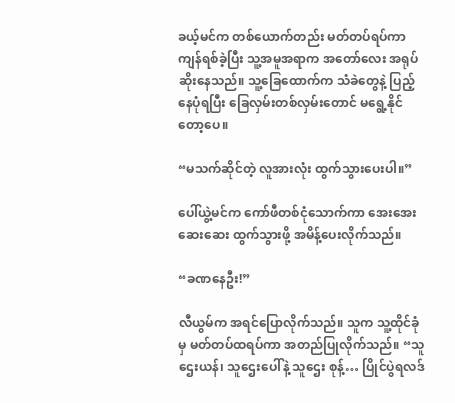ခယ့်မင်က တစ်ယောက်တည်း မတ်တပ်ရပ်ကာ ကျန်ရစ်ခဲ့ပြီး သူ့အမူအရာက အတော်လေး အရုပ်ဆိုးနေသည်။ သူ့ခြေထောက်က သံခဲတွေနဲ့ ပြည့်နေပုံရပြီး ခြေလှမ်းတစ်လှမ်းတောင် မရွေ့နိုင်တော့ပေ။

“မသက်ဆိုင်တဲ့ လူအားလုံး ထွက်သွားပေးပါ။”

ပေါ်ယွဲ့မင်က ကော်ဖီတစ်ငုံသောက်ကာ အေးအေးဆေးဆေး ထွက်သွားဖို့ အမိန့်ပေးလိုက်သည်။

“ခဏနေဦး!”

လီယွမ်က အရင်ပြောလိုက်သည်။ သူက သူ့ထိုင်ခုံမှ မတ်တပ်ထရပ်ကာ အတည်ပြုလိုက်သည်။ “သူဌေးယန်၊ သူဌေးပေါ်နဲ့ သူဌေး စုန့်… ပြိုင်ပွဲရလဒ်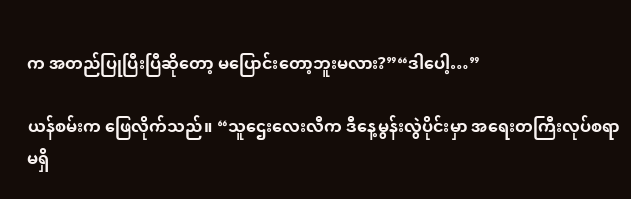က အတည်ပြုပြီးပြီဆိုတော့ မပြောင်းတော့ဘူးမလား?”“ဒါပေါ့…”

ယန်စမ်းက ဖြေလိုက်သည်။ “သူဌေးလေးလီက ဒီနေ့မွန်းလွဲပိုင်းမှာ အရေးတကြီးလုပ်စရာမရှိ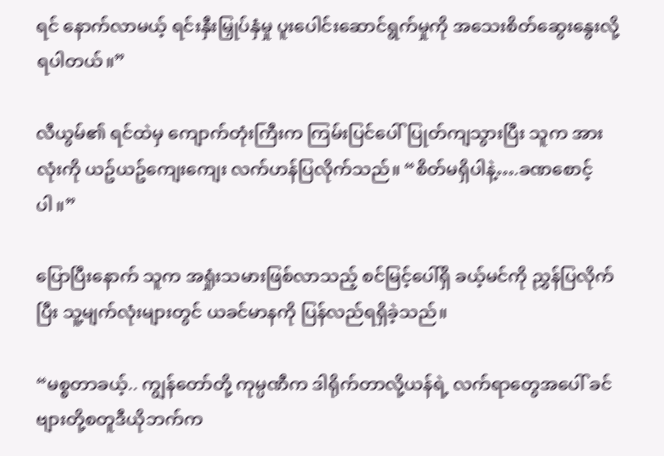ရင် နောက်လာမယ့် ရင်းနှီးမြှုပ်နှံမှု ပူးပေါင်းဆောင်ရွက်မှုကို အသေးစိတ်ဆွေးနွေးလို့ရပါတယ်။”

လီယွမ်၏ ရင်ထဲမှ ကျောက်တုံးကြီးက ကြမ်းပြင်ပေါ် ပြုတ်ကျသွားပြီး သူက အားလုံးကို ယဥ်ယဥ်ကျေးကျေး လက်ဟန်ပြလိုက်သည်။ “စိတ်မရှိပါနဲ့….ခဏစောင့်ပါ။”

ပြောပြီးနောက် သူက အရှုံးသမားဖြစ်လာသည့် စင်မြင့်ပေါ်ရှိ ခယ့်မင်ကို ညွှန်ပြလိုက်ပြီး သူ့မျက်လုံးများတွင် ယခင်မာနကို ပြန်လည်ရရှိခဲ့သည်။

“မစ္စတာခယ့်.. ကျွန်တော်တို့ ကုမ္ပဏီက ဒါရိုက်တာလို့ယန်ရဲ့ လက်ရာတွေအပေါ် ခင်ဗျားတို့စတူဒီယိုဘက်က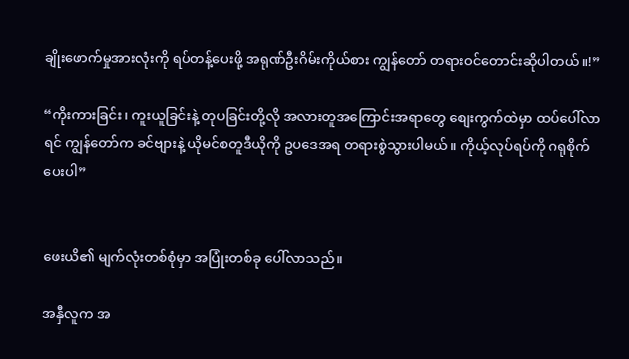ချိုးဖောက်မှုအားလုံးကို ရပ်တန့်ပေးဖို့ အရုဏ်ဦးဂိမ်းကိုယ်စား ကျွန်တော် တရားဝင်တောင်းဆိုပါတယ်။!”

“ကိုးကားခြင်း၊ ကူးယူခြင်းနဲ့ တုပခြင်းတို့လို အလားတူအကြောင်းအရာတွေ စျေးကွက်ထဲမှာ ထပ်ပေါ်လာရင် ကျွန်တော်က ခင်ဗျားနဲ့ ယိုမင်စတူဒီယိုကို ဥပဒေအရ တရားစွဲသွားပါမယ်။ ကိုယ့်လုပ်ရပ်ကို ဂရုစိုက်ပေးပါ”


ဖေးယိ၏ မျက်လုံးတစ်စုံမှာ အပြုံးတစ်ခု ပေါ်လာသည်။

အနှီလူက အ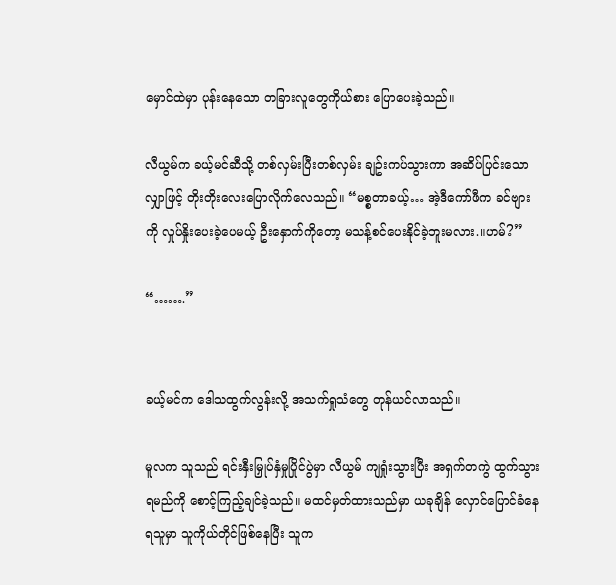မှောင်ထဲမှာ ပုန်းနေသော တခြားလူတွေကိုယ်စား ပြောပေးခဲ့သည်။

လီယွမ်က ခယ့်မင်ဆီသို့ တစ်လှမ်းပြီးတစ်လှမ်း ချဥ်းကပ်သွားကာ အဆိပ်ပြင်းသော လျှာဖြင့် တိုးတိုးလေးပြောလိုက်လေသည်။ “မစ္စတာခယ့်… အဲ့ဒီကော်ဖီက ခင်ဗျားကို လှုပ်နှိုးပေးခဲ့ပေမယ့် ဦးနှောက်ကိုတော့ မသန့်စင်ပေးနိုင်ခဲ့ဘူးမလား.။ဟမ်?”

“…….”


ခယ့်မင်က ဒေါသထွက်လွန်းလို့ အသက်ရှုသံတွေ တုန်ယင်လာသည်။

မူလက သူသည် ရင်းနှီးမြှုပ်နှံမှုပြိုင်ပွဲမှာ လီယွမ် ကျရှုံးသွားပြီး အရှက်တကွဲ ထွက်သွားရမည်ကို စောင့်ကြည့်ချင်ခဲ့သည်။ မထင်မှတ်ထားသည်မှာ ယခုချိန် လှောင်ပြောင်ခံနေရသူမှာ သူကိုယ်တိုင်ဖြစ်နေပြီး သူက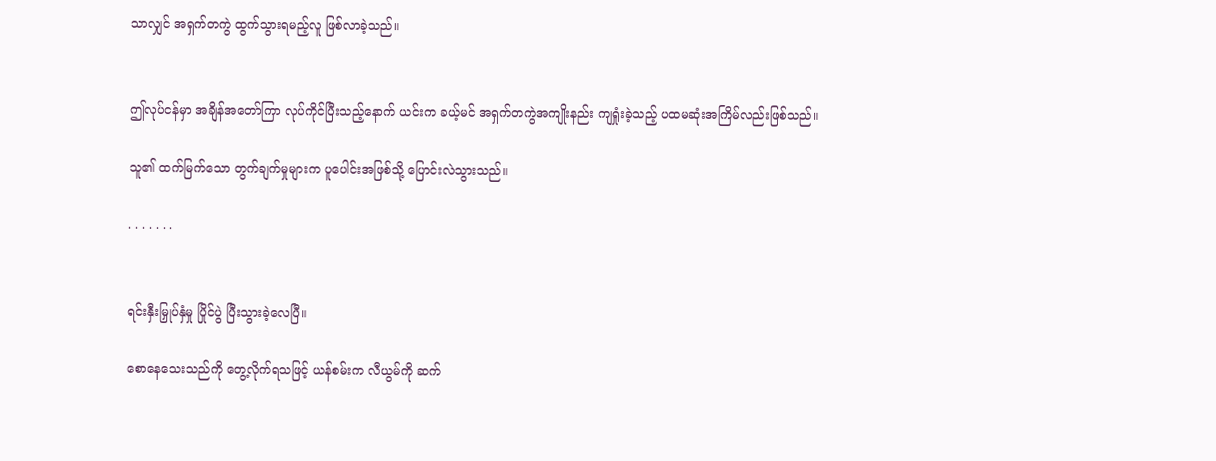သာလျှင် အရှက်တကွဲ ထွက်သွားရမည့်လူ ဖြစ်လာခဲ့သည်။


ဤလုပ်ငန်မှာ အချိန်အတော်ကြာ လုပ်ကိုင်ပြီးသည့်နောက် ယင်းက ခယ့်မင် အရှက်တကွဲအကျိုးနည်း ကျရှုံးခဲ့သည့် ပထမဆုံးအကြိမ်လည်းဖြစ်သည်။

သူ၏ ထက်မြက်သော တွက်ချက်မှုများက ပူပေါင်းအဖြစ်သို့ ပြောင်းလဲသွားသည်။

. . . . . . .


ရင်းနှီးမြှုပ်နှံမှု ပြိုင်ပွဲ ပြီးသွားခဲ့လေပြီ။

စောနေသေးသည်ကို တွေ့လိုက်ရသဖြင့် ယန်စမ်းက လီယွမ်ကို ဆက်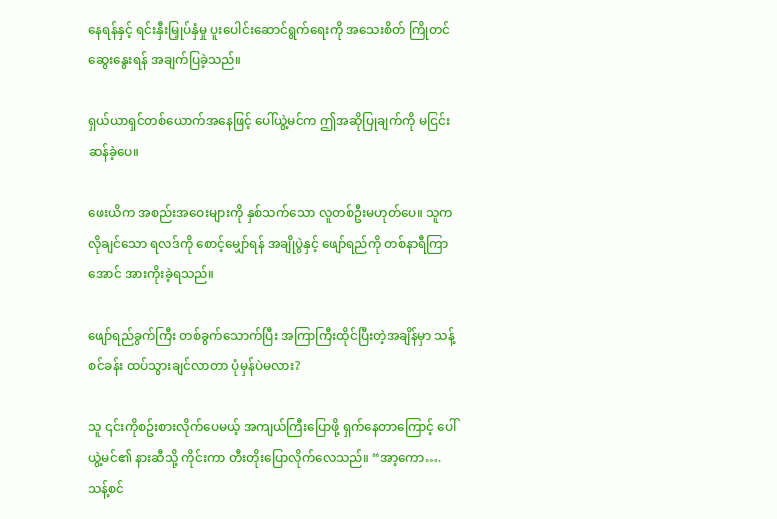နေရန်နှင့် ရင်းနှီးမြှုပ်နှံမှု ပူးပေါင်းဆောင်ရွက်ရေးကို အသေးစိတ် ကြိုတင်ဆွေးနွေးရန် အချက်ပြခဲ့သည်။

ရှယ်ယာရှင်တစ်ယောက်အနေဖြင့် ပေါ်ယွဲ့မင်က ဤအဆိုပြုချက်ကို မငြင်းဆန်ခဲ့ပေ။

ဖေးယိက အစည်းအဝေးများကို နှစ်သက်သော လူတစ်ဦးမဟုတ်ပေ။ သူက လိုချင်သော ရလဒ်ကို စောင့်မျှော်ရန် အချိုပွဲနှင့် ဖျော်ရည်ကို တစ်နာရီကြာအောင် အားကိုးခဲ့ရသည်။

ဖျော်ရည်ခွက်ကြီး တစ်ခွက်သောက်ပြီး အကြာကြီးထိုင်ပြီးတဲ့အချိန်မှာ သန့်စင်ခန်း ထပ်သွားချင်လာတာ ပုံမှန်ပဲမလား?

သူ ၎င်းကိုစဥ်းစားလိုက်ပေမယ့် အကျယ်ကြီးပြောဖို့ ရှက်နေတာကြောင့် ပေါ်ယွဲ့မင်၏ နားဆီသို့ ကိုင်းကာ တီးတိုးပြောလိုက်လေသည်။ “အာ့ကော…. သန့်စင်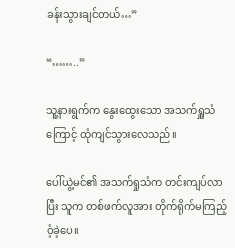ခန်းသွားချင်တယ်…”

“……..”

သူ့နားရွက်က နွေးထွေးသော အသက်ရှူသံကြောင့် ထုံကျင်သွားလေသည်။

ပေါ်ယွဲ့မင်၏ အသက်ရှုသံက တင်းကျပ်လာပြီး သူက တစ်ဖက်လူအား တိုက်ရိုက်မကြည့်ဝံ့ခဲ့ပေ။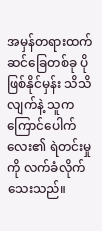အမှန်တရားထက် ဆင်ခြေတစ်ခု ပိုဖြစ်နိုင်မှန်း သိသိလျက်နဲ့ သူက ကြောင်ပေါက်လေး၏ ရဲတင်းမှုကို လက်ခံလိုက်သေးသည်။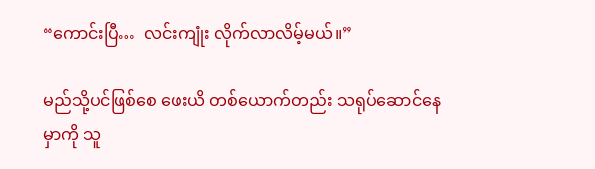“ကောင်းပြီ…  လင်းကျုံး လိုက်လာလိမ့်မယ်။”

မည်သို့ပင်ဖြစ်စေ ဖေးယိ တစ်ယောက်တည်း သရုပ်ဆောင်နေမှာကို သူ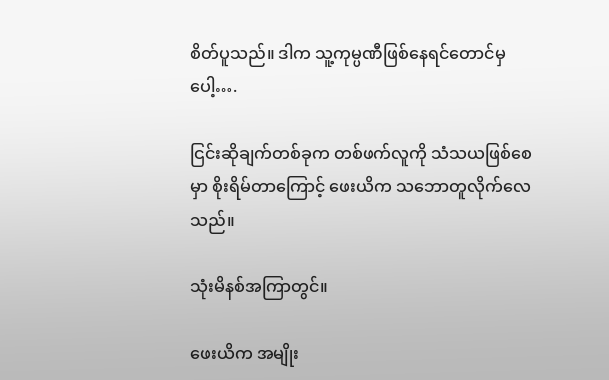စိတ်ပူသည်။ ဒါက သူ့ကုမ္ပဏီဖြစ်နေရင်တောင်မှပေါ့….

ငြင်းဆိုချက်တစ်ခုက တစ်ဖက်လူကို သံသယဖြစ်စေမှာ စိုးရိမ်တာကြောင့် ဖေးယိက သဘောတူလိုက်လေသည်။

သုံးမိနစ်အကြာတွင်။

ဖေးယိက အမျိုး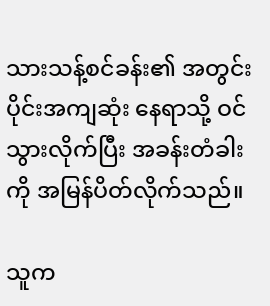သားသန့်စင်ခန်း၏ အတွင်းပိုင်းအကျဆုံး နေရာသို့ ဝင်သွားလိုက်ပြီး အခန်းတံခါးကို အမြန်ပိတ်လိုက်သည်။

သူက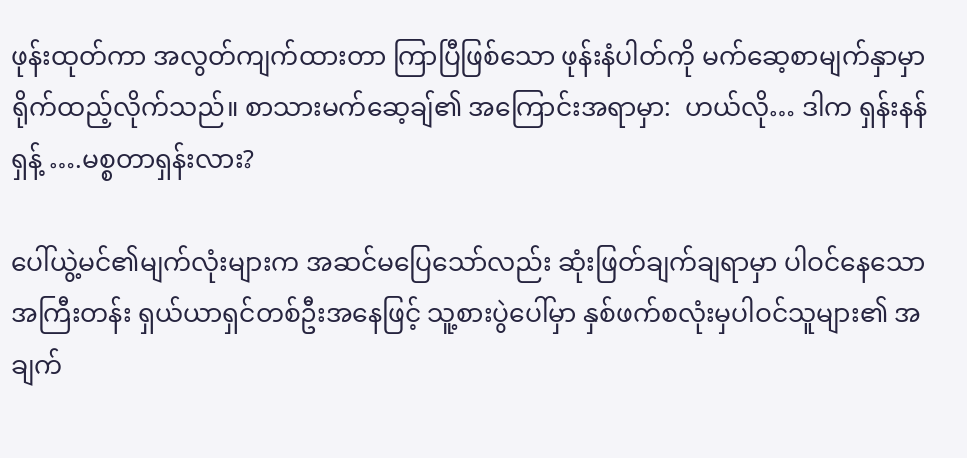ဖုန်းထုတ်ကာ အလွတ်ကျက်ထားတာ ကြာပြီဖြစ်သော ဖုန်းနံပါတ်ကို မက်ဆေ့စာမျက်နှာမှာ ရိုက်ထည့်လိုက်သည်။ စာသားမက်ဆေ့ချ်၏ အကြောင်းအရာမှာ:  ဟယ်လို… ဒါက ရှန်းနန်ရှန့် ….မစ္စတာရှန်းလား?

ပေါ်ယွဲ့မင်၏မျက်လုံးများက အဆင်မပြေသော်လည်း ဆုံးဖြတ်ချက်ချရာမှာ ပါဝင်နေသော အကြီးတန်း ရှယ်ယာရှင်တစ်ဦးအနေဖြင့် သူ့စားပွဲပေါ်မှာ နှစ်ဖက်စလုံးမှပါဝင်သူများ၏ အချက်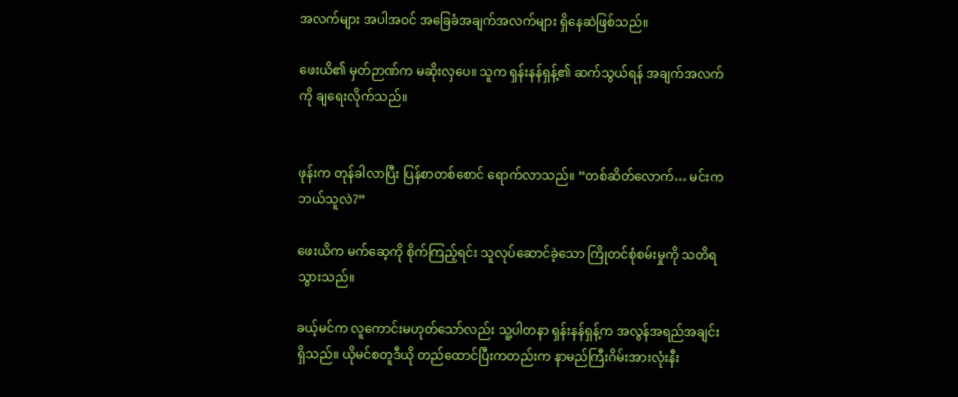အလက်များ အပါအဝင် အခြေခံအချက်အလက်များ ရှိနေဆဲဖြစ်သည်။

ဖေးယိ၏ မှတ်ဉာဏ်က မဆိုးလှပေ။ သူက ရှန်းနန်ရှန့်၏ ဆက်သွယ်ရန် အချက်အလက်ကို ချရေးလိုက်သည်။


ဖုန်းက တုန်ခါလာပြီး ပြန်စာတစ်စောင် ရောက်လာသည်။ “တစ်ဆိတ်လောက်… မင်းကဘယ်သူလဲ?”

ဖေးယိက မက်ဆေ့ကို စိုက်ကြည့်ရင်း သူလုပ်ဆောင်ခဲ့သော ကြိုတင်စုံစမ်းမှုကို သတိရသွားသည်။

ခယ့်မင်က လူကောင်းမဟုတ်သော်လည်း သူ့ပါတနာ ရှန်းနန်ရှန့်က အလွန်အရည်အချင်းရှိသည်။ ယိုမင်စတူဒီယို တည်ထောင်ပြီးကတည်းက နာမည်ကြီးဂိမ်းအားလုံးနီး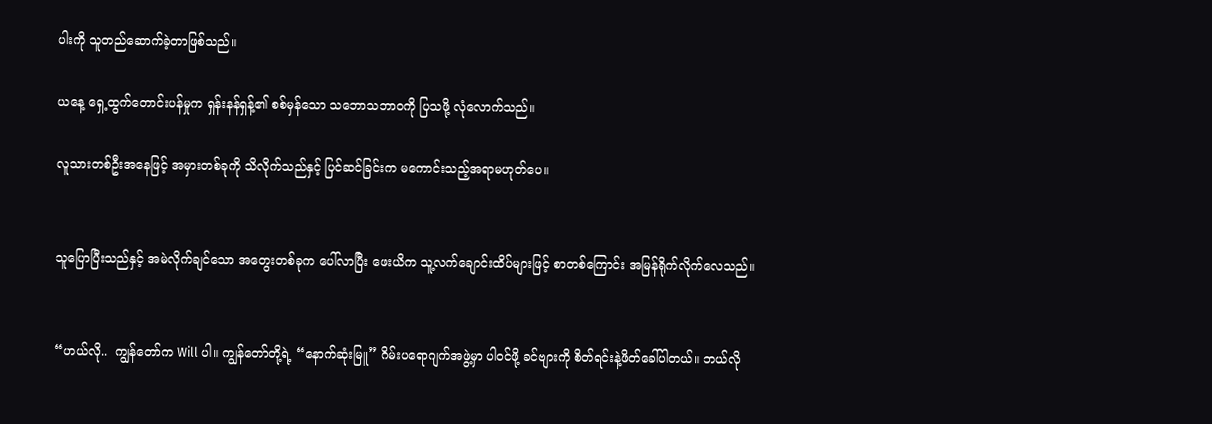ပါးကို သူတည်ဆောက်ခဲ့တာဖြစ်သည်။

ယနေ့ ရှေ့ထွက်တောင်းပန်မှုက ရှန်းနန်ရှန့်၏ စစ်မှန်သော သဘောသဘာဝကို ပြသဖို့ လုံလောက်သည်။

လူသားတစ်ဦးအနေဖြင့် အမှားတစ်ခုကို သိလိုက်သည်နှင့် ပြင်ဆင်ခြင်းက မကောင်းသည့်အရာမဟုတ်ပေ။


သူပြောပြီးသည်နှင့် အမဲလိုက်ချင်သော အတွေးတစ်ခုက ပေါ်လာပြီး ဖေးယိက သူ့လက်ချောင်းထိပ်များဖြင့် စာတစ်ကြောင်း အမြန်ရိုက်လိုက်လေသည်။


“ဟယ်လို..  ကျွန်တော်က Will ပါ။ ကျွန်တော်တို့ရဲ့ “နောက်ဆုံးမြူ” ဂိမ်းပရောဂျက်အဖွဲ့မှာ ပါဝင်ဖို့ ခင်ဗျားကို စိတ်ရင်းနဲ့ဖိတ်ခေါ်ပါတယ်။ ဘယ်လို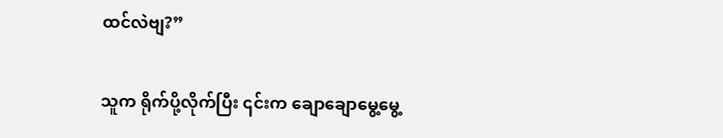ထင်လဲဗျ?”

သူက ရိုက်ပို့လိုက်ပြီး ၎င်းက ချောချောမွေ့မွေ့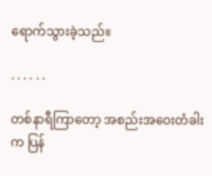ရောက်သွားခဲ့သည်။

. . . . . .

တစ်နာရီကြာတော့ အစည်းအဝေးတံခါးက ပြန်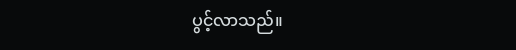ပွင့်လာသည်။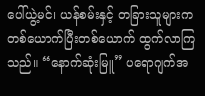ပေါ်ယွဲ့မင်၊ ယန်စမ်းနှင့် တခြားသူများက တစ်ယောက်ပြီးတစ်ယောက် ထွက်လာကြသည်။ “နောက်ဆုံးမြူ” ပရောဂျက်အ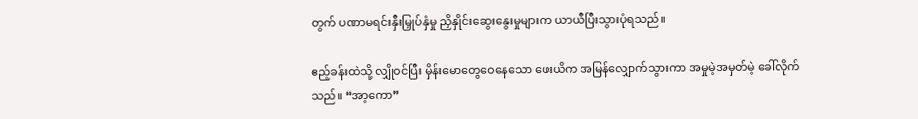တွက် ပဏာမရင်းနှီးမြှုပ်နှံမှု ညှိနှိုင်းဆွေးနွေးမှုများက ယာယီပြီးသွားပုံရသည်။

ဧည့်ခန်းထဲသို့ လျှိုဝင်ပြီး မှိန်းမောတွေဝေနေသော ဖေးယိက အမြန်လျှောက်သွားကာ အမှုမဲ့အမှတ်မဲ့ ခေါ်လိုက်သည်။ “အာ့ကော”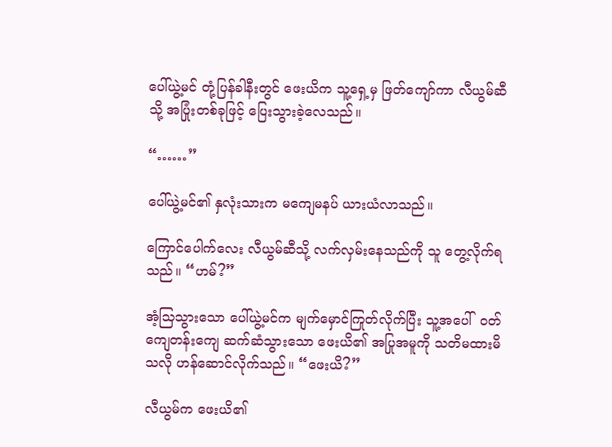ပေါ်ယွဲ့မင် တုံ့ပြန်ခါနီးတွင် ဖေးယိက သူ့ရှေ့မှ ဖြတ်ကျော်ကာ လီယွမ်ဆီသို့ အပြုံးတစ်ခုဖြင့် ပြေးသွားခဲ့လေသည်။

“……”

ပေါ်ယွဲ့မင်၏ နှလုံးသားက မကျေမနပ် ယားယံလာသည်။

ကြောင်ပေါက်လေး လီယွမ်ဆီသို့ လက်လှမ်းနေသည်ကို သူ တွေ့လိုက်ရသည်။ “ဟမ်?”

အံ့သြသွားသော ပေါ်ယွဲ့မင်က မျက်မှောင်ကြုတ်လိုက်ပြီး သူ့အပေါ်  ဝတ်ကျေတန်းကျေ ဆက်ဆံသွားသော ဖေးယိ၏ အပြုအမူကို သတိမထားမိသလို ဟန်ဆောင်လိုက်သည်။ “ဖေးယိ?”

လီယွမ်က ဖေးယိ၏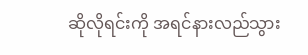ဆိုလိုရင်းကို အရင်နားလည်သွား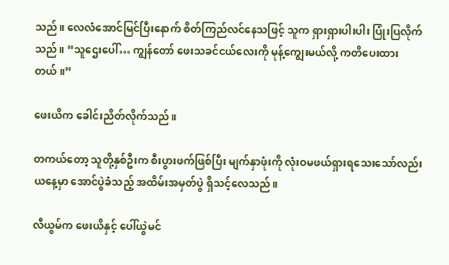သည်။ လေလံအောင်မြင်ပြီးနောက် စိတ်ကြည်လင်နေသဖြင့် သူက ရှားရှားပါးပါး ပြုံးပြလိုက်သည်။ “သူဌေးပေါ်… ကျွန်တော် ဖေးသခင်ငယ်လေးကို မုန့်ကျွေးမယ်လို့ ကတိပေးထားတယ်။”

ဖေးယိက ခေါင်းညိတ်လိုက်သည်။

တကယ်တော့ သူတို့နှစ်ဦးက စီးပွားဖက်ဖြစ်ပြီး မျက်နှာဖုံးကို လုံးဝမဖယ်ရှားရသေးသော်လည်း ယနေ့မှာ အောင်ပွဲခံသည့် အထိမ်းအမှတ်ပွဲ ရှိသင့်လေသည်။

လီယွမ်က ဖေးယိနှင့် ပေါ်ယွဲမင်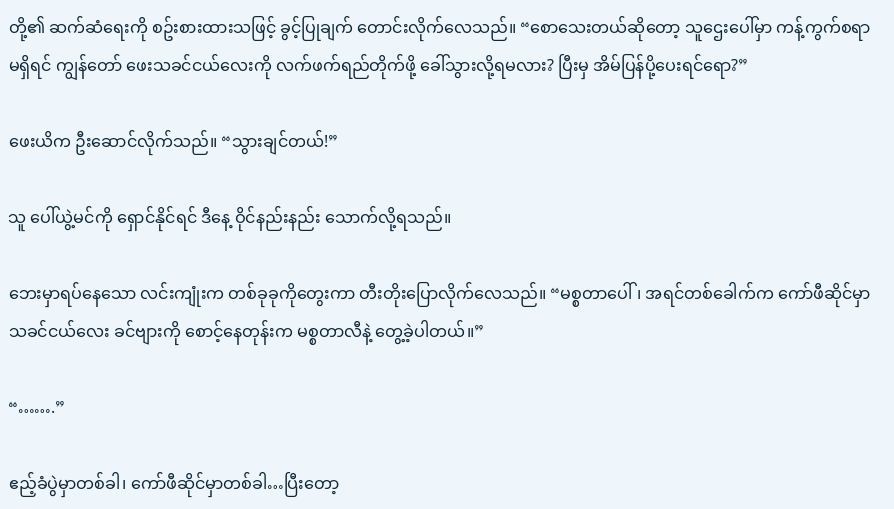တို့၏ ဆက်ဆံရေးကို စဥ်းစားထားသဖြင့် ခွင့်ပြုချက် တောင်းလိုက်လေသည်။ “စောသေးတယ်ဆိုတော့ သူဌေးပေါ်မှာ ကန့်ကွက်စရာမရှိရင် ကျွန်တော် ဖေးသခင်ငယ်လေးကို လက်ဖက်ရည်တိုက်ဖို့ ခေါ်သွားလို့ရမလား? ပြီးမှ အိမ်ပြန်ပို့ပေးရင်ရော?”

ဖေးယိက ဦးဆောင်လိုက်သည်။ “သွားချင်တယ်!”

သူ ပေါ်ယွဲ့မင်ကို ရှောင်နိုင်ရင် ဒီနေ့ ဝိုင်နည်းနည်း သောက်လို့ရသည်။

ဘေးမှာရပ်နေသော လင်းကျုံးက တစ်ခုခုကိုတွေးကာ တီးတိုးပြောလိုက်လေသည်။ “မစ္စတာပေါ်၊ အရင်တစ်ခေါက်က ကော်ဖီဆိုင်မှာ သခင်ငယ်လေး ခင်ဗျားကို စောင့်နေတုန်းက မစ္စတာလီနဲ့ တွေ့ခဲ့ပါတယ်။”

“…….”

ဧည့်ခံပွဲမှာတစ်ခါ၊ ကော်ဖီဆိုင်မှာတစ်ခါ…ပြီးတော့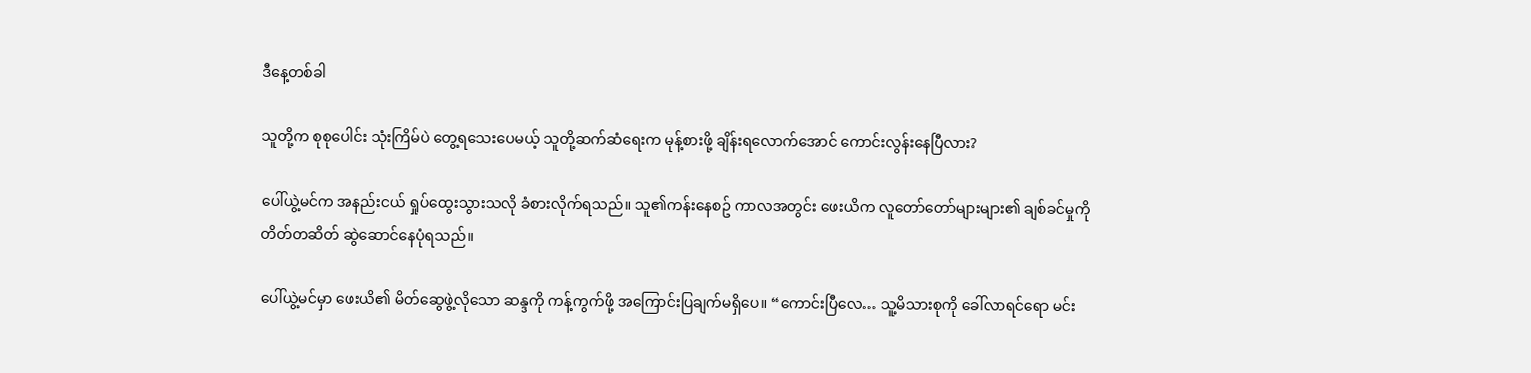ဒီနေ့တစ်ခါ

သူတို့က စုစုပေါင်း သုံးကြိမ်ပဲ တွေ့ရသေးပေမယ့် သူတို့ဆက်ဆံရေးက မုန့်စားဖို့ ချိန်းရလောက်အောင် ကောင်းလွန်းနေပြီလား?

ပေါ်ယွဲ့မင်က အနည်းငယ် ရှုပ်ထွေးသွားသလို ခံစားလိုက်ရသည်။ သူ၏ကန်းနေစဥ် ကာလအတွင်း ဖေးယိက လူတော်တော်များများ၏ ချစ်ခင်မှုကို တိတ်တဆိတ် ဆွဲဆောင်နေပုံရသည်။

ပေါ်ယွဲ့မင်မှာ ဖေးယိ၏ မိတ်ဆွေဖွဲ့လိုသော ဆန္ဒကို ကန့်ကွက်ဖို့ အကြောင်းပြချက်မရှိပေ။ “ကောင်းပြီလေ… သူ့မိသားစုကို ခေါ်လာရင်ရော မင်း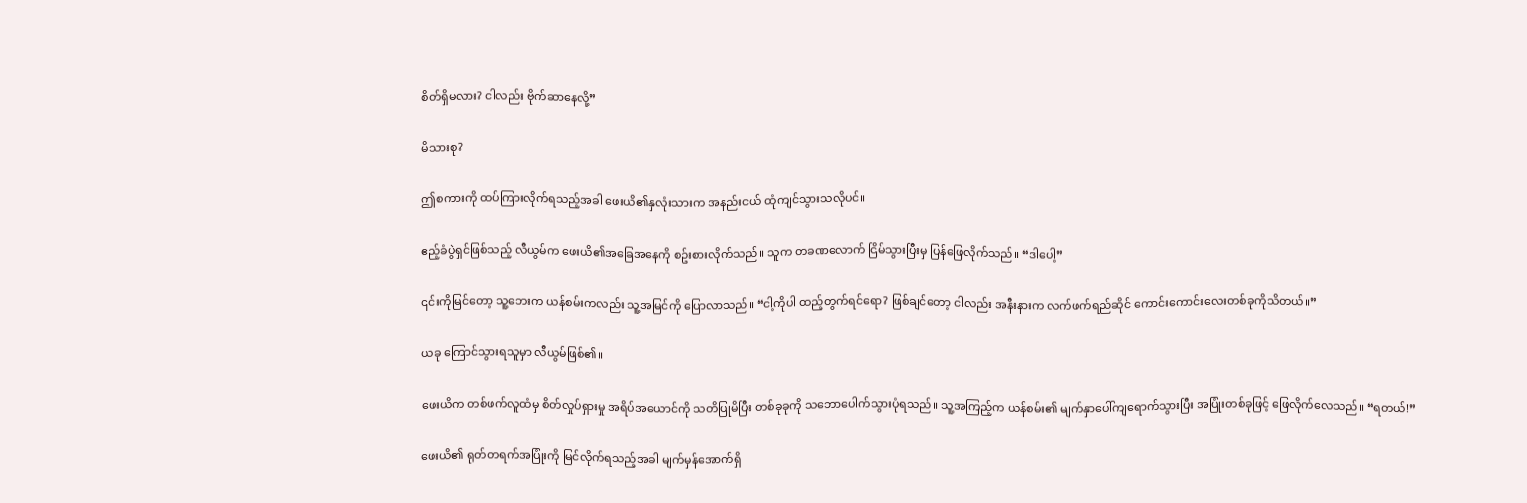စိတ်ရှိမလား? ငါလည်း ဗိုက်ဆာနေလို့”

မိသားစု?

ဤစကားကို ထပ်ကြားလိုက်ရသည့်အခါ ဖေးယိ၏နှလုံးသားက အနည်းငယ် ထုံကျင်သွားသလိုပင်။

ဧည့်ခံပွဲရှင်ဖြစ်သည့် လီယွမ်က ဖေးယိ၏အခြေအနေကို စဥ်းစားလိုက်သည်။ သူက တခဏလောက် ငြိမ်သွားပြီးမှ ပြန်ဖြေလိုက်သည်။ “ဒါပေါ့”

၎င်းကိုမြင်တော့ သူ့ဘေးက ယန်စမ်းကလည်း သူ့အမြင်ကို ပြောလာသည်။ “ငါ့ကိုပါ ထည့်တွက်ရင်ရော? ဖြစ်ချင်တော့ ငါလည်း အနီးနားက လက်ဖက်ရည်ဆိုင် ကောင်းကောင်းလေးတစ်ခုကိုသိတယ်။”

ယခု ကြောင်သွားရသူမှာ လီယွမ်ဖြစ်၏။

ဖေးယိက တစ်ဖက်လူထံမှ စိတ်လှုပ်ရှားမှု အရိပ်အယောင်ကို သတိပြုမိပြီး တစ်ခုခုကို သဘောပေါက်သွားပုံရသည်။ သူ့အကြည့်က ယန်စမ်း၏ မျက်နှာပေါ်ကျရောက်သွားပြီး အပြုံးတစ်ခုဖြင့် ဖြေလိုက်လေသည်။ “ရတယ်!”

ဖေးယိ၏ ရုတ်တရက်အပြုံးကို မြင်လိုက်ရသည့်အခါ မျက်မှန်အောက်ရှိ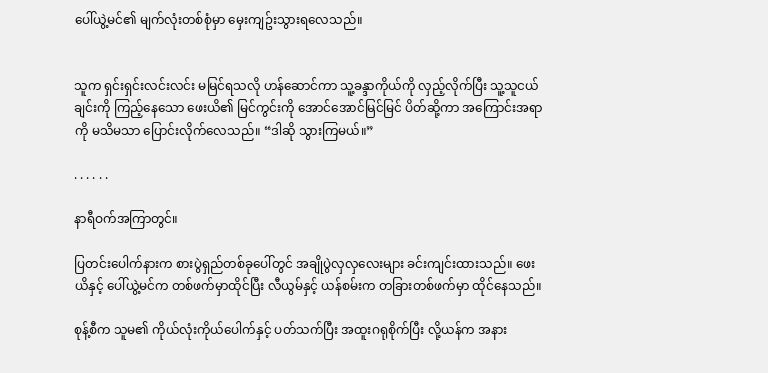ပေါ်ယွဲ့မင်၏ မျက်လုံးတစ်စုံမှာ မှေးကျဥ်းသွားရလေသည်။


သူက ရှင်းရှင်းလင်းလင်း မမြင်ရသလို ဟန်ဆောင်ကာ သူ့ခန္ဒာကိုယ်ကို လှည့်လိုက်ပြီး သူ့သူငယ်ချင်းကို ကြည့်နေသော ဖေးယိ၏ မြင်ကွင်းကို အောင်အောင်မြင်မြင် ပိတ်ဆို့ကာ အကြောင်းအရာကို မသိမသာ ပြောင်းလိုက်လေသည်။ “ဒါဆို သွားကြမယ်။”

. . . . . .

နာရီဝက်အကြာတွင်။

ပြတင်းပေါက်နားက စားပွဲရှည်တစ်ခုပေါ်တွင် အချိုပွဲလှလှလေးများ ခင်းကျင်းထားသည်။ ဖေးယိနှင့် ပေါ်ယွဲ့မင်က တစ်ဖက်မှာထိုင်ပြီး လီယွမ်နှင့် ယန်စမ်းက တခြားတစ်ဖက်မှာ ထိုင်နေသည်။

စုန့်စီက သူမ၏ ကိုယ်လုံးကိုယ်ပေါက်နှင့် ပတ်သက်ပြီး အထူးဂရုစိုက်ပြီး လို့ယန်က အနား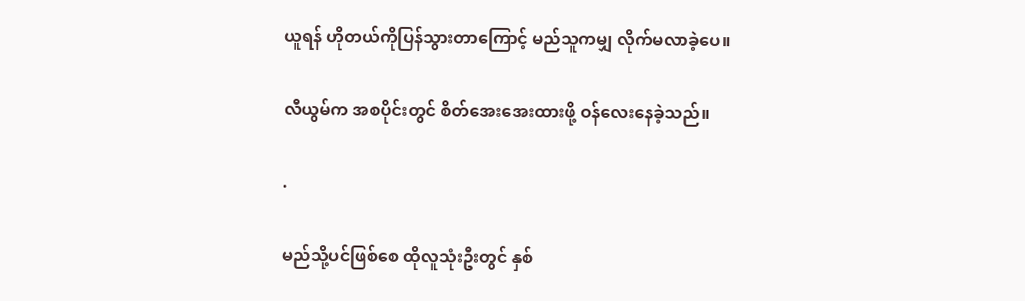ယူရန် ဟိုတယ်ကိုပြန်သွားတာကြောင့် မည်သူကမျှ လိုက်မလာခဲ့ပေ။

လီယွမ်က အစပိုင်းတွင် စိတ်အေးအေးထားဖို့ ဝန်လေးနေခဲ့သည်။

.

မည်သို့ပင်ဖြစ်စေ ထိုလူသုံးဦးတွင် နှစ်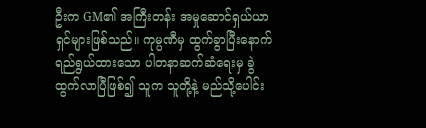ဦးက GM၏ အကြီးတန်း အမှုဆောင်ရှယ်ယာရှင်များဖြစ်သည်။ ကုမ္ပဏီမှ ထွက်ခွာပြီးနောက် ရည်ရွယ်ထားသော ပါတနာဆက်ဆံရေးမှ ခွဲထွက်လာပြီဖြစ်၍ သူက သူတို့နဲ့ မည်သို့ပေါင်း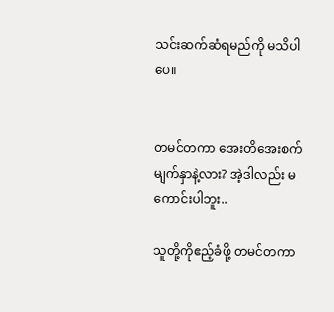သင်းဆက်ဆံရမည်ကို မသိပါပေ။


တမင်တကာ အေးတိအေးစက် မျက်နှာနဲ့လား? အဲ့ဒါလည်း မကောင်းပါဘူး..

သူတို့ကိုဧည့်ခံဖို့ တမင်တကာ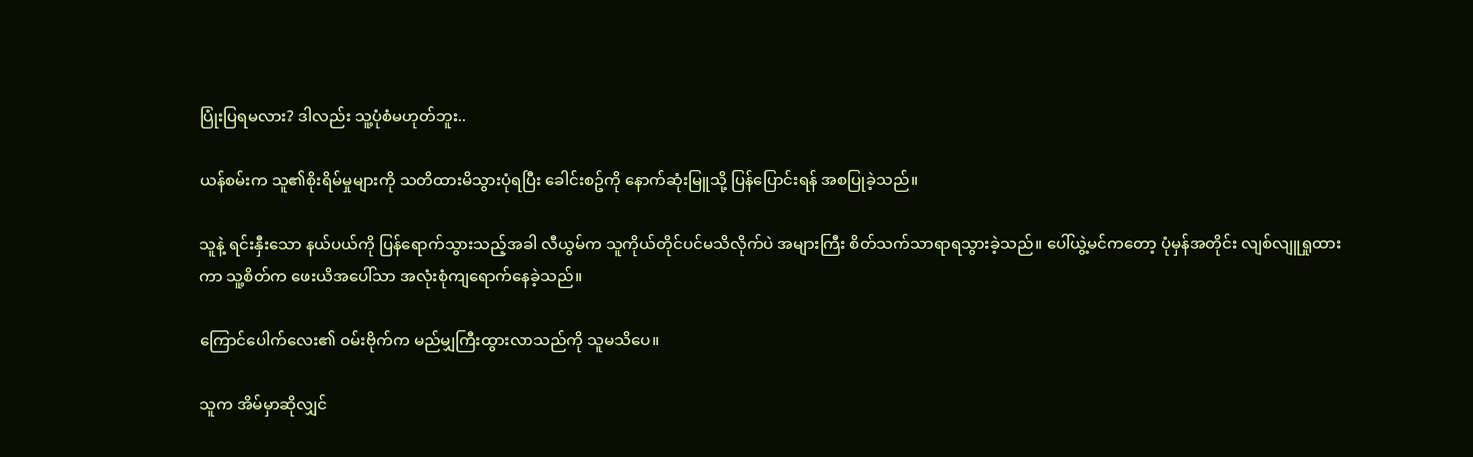ပြုံးပြရမလား? ဒါလည်း သူ့ပုံစံမဟုတ်ဘူး..

ယန်စမ်းက သူ၏စိုးရိမ်မှုများကို သတိထားမိသွားပုံရပြီး ခေါင်းစဥ်ကို နောက်ဆုံးမြူသို့ ပြန်ပြောင်းရန် အစပြုခဲ့သည်။

သူနဲ့ ရင်းနှီးသော နယ်ပယ်ကို ပြန်ရောက်သွားသည့်အခါ လီယွမ်က သူကိုယ်တိုင်ပင်မသိလိုက်ပဲ အများကြီး စိတ်သက်သာရာရသွားခဲ့သည်။ ပေါ်ယွဲ့မင်ကတော့ ပုံမှန်အတိုင်း လျစ်လျူရှုထားကာ သူ့စိတ်က ဖေးယိအပေါ်သာ အလုံးစုံကျရောက်နေခဲ့သည်။

ကြောင်ပေါက်လေး၏ ဝမ်းဗိုက်က မည်မျှကြီးထွားလာသည်ကို သူမသိပေ။

သူက အိမ်မှာဆိုလျှင်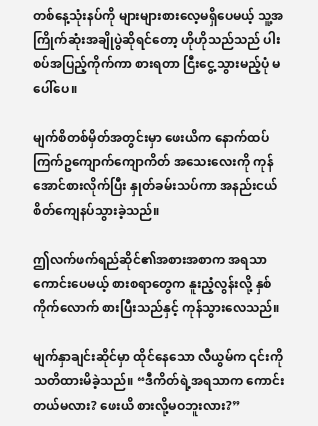တစ်နေ့သုံးနပ်ကို များများစားလေ့မရှိပေမယ့် သူ့အကြိုက်ဆုံးအချိုပွဲဆိုရင်တော့ ဟိုဟိုသည်သည် ပါးစပ်အပြည့်ကိုက်ကာ စားရတာ ငြီးငွေ့သွားမည့်ပုံ မပေါ်ပေ။

မျက်စိတစ်မှိတ်အတွင်းမှာ ဖေးယိက နောက်ထပ်ကြက်ဥကျောက်ကျောကိတ် အသေးလေးကို ကုန်အောင်စားလိုက်ပြီး နှုတ်ခမ်းသပ်ကာ အနည်းငယ် စိတ်ကျေနပ်သွားခဲ့သည်။

ဤလက်ဖက်ရည်ဆိုင်၏အစားအစာက အရသာကောင်းပေမယ့် စားစရာတွေက နူးညံ့လွန်းလို့ နှစ်ကိုက်လောက် စားပြီးသည်နှင့် ကုန်သွားလေသည်။

မျက်နှာချင်းဆိုင်မှာ ထိုင်နေသော လီယွမ်က ၎င်းကို သတိထားမိခဲ့သည်။ “ဒီကိတ်ရဲ့အရသာက ကောင်းတယ်မလား? ဖေးယိ စားလို့မဝဘူးလား?”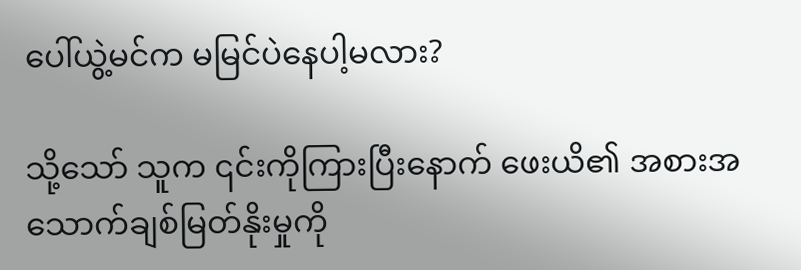ပေါ်ယွဲ့မင်က မမြင်ပဲနေပါ့မလား?

သို့သော် သူက ၎င်းကိုကြားပြီးနောက် ဖေးယိ၏ အစားအသောက်ချစ်မြတ်နိုးမှုကို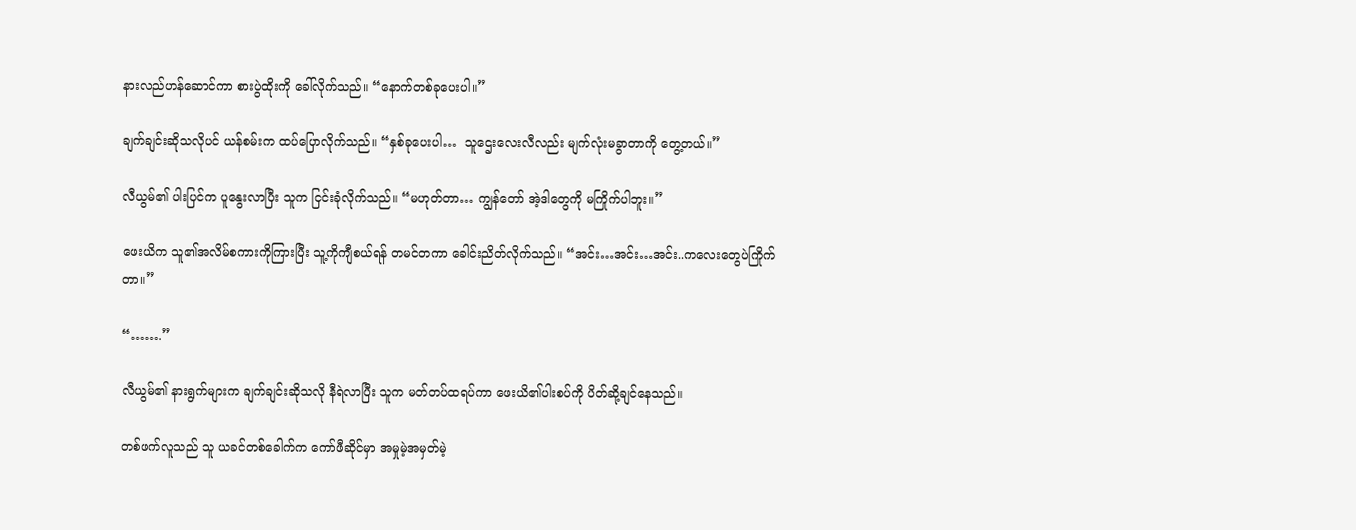နားလည်ဟန်ဆောင်ကာ စားပွဲထိုးကို ခေါ်လိုက်သည်။ “နောက်တစ်ခုပေးပါ။”

ချက်ချင်းဆိုသလိုပင် ယန်စမ်းက ထပ်ပြောလိုက်သည်။ “နှစ်ခုပေးပါ…  သူဌေးလေးလီလည်း မျက်လုံးမခွာတာကို တွေ့တယ်။”

လီယွမ်၏ ပါးပြင်က ပူနွေးလာပြီး သူက ငြင်းခုံလိုက်သည်။ “မဟုတ်တာ… ကျွန်တော် အဲ့ဒါတွေကို မကြိုက်ပါဘူး။”

ဖေးယိက သူ၏အလိမ်စကားကိုကြားပြီး သူ့ကိုကျီစယ်ရန် တမင်တကာ ခေါင်းညိတ်လိုက်သည်။ “အင်း…အင်း…အင်း..ကလေးတွေပဲကြိုက်တာ။”

“…….”

လီယွမ်၏ နားရွက်များက ချက်ချင်းဆိုသလို နီရဲလာပြီး သူက မတ်တပ်ထရပ်ကာ ဖေးယိ၏ပါးစပ်ကို ပိတ်ဆို့ချင်နေသည်။

တစ်ဖက်လူသည် သူ ယခင်တစ်ခေါက်က ကော်ဖီဆိုင်မှာ အမှုမဲ့အမှတ်မဲ့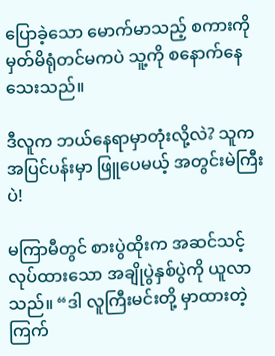ပြောခဲ့သော မောက်မာသည့် စကားကို မှတ်မိရုံတင်မကပဲ သူ့ကို စနောက်နေသေးသည်။

ဒီလူက ဘယ်နေရာမှာတုံးလို့လဲ? သူက အပြင်ပန်းမှာ ဖြူပေမယ့် အတွင်းမဲကြီးပဲ!

မကြာမီတွင် စားပွဲထိုးက အဆင်သင့်လုပ်ထားသော အချိုပွဲနှစ်ပွဲကို ယူလာသည်။ “ဒါ လူကြီးမင်းတို့ မှာထားတဲ့ ကြက်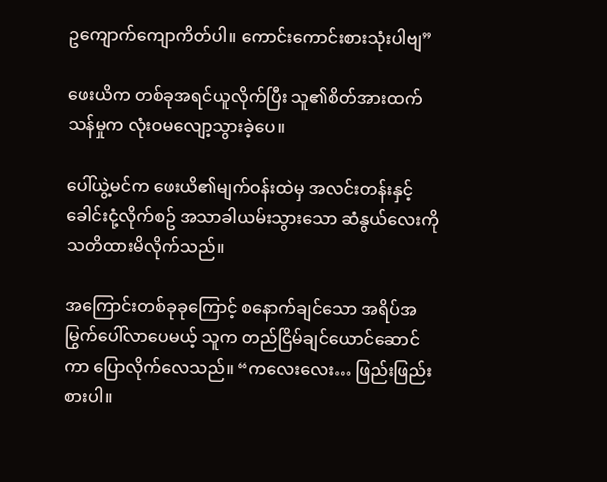ဥကျောက်ကျောကိတ်ပါ။ ကောင်းကောင်းစားသုံးပါဗျ”

ဖေးယိက တစ်ခုအရင်ယူလိုက်ပြီး သူ၏စိတ်အားထက်သန်မှုက လုံးဝမလျော့သွားခဲ့ပေ။

ပေါ်ယွဲ့မင်က ဖေးယိ၏မျက်ဝန်းထဲမှ အလင်းတန်းနှင့် ခေါင်းငုံ့လိုက်စဥ် အသာခါယမ်းသွားသော ဆံနွယ်လေးကို သတိထားမိလိုက်သည်။

အကြောင်းတစ်ခုခုကြောင့် စနောက်ချင်သော အရိပ်အမြွက်ပေါ်လာပေမယ့် သူက တည်ငြိမ်ချင်ယောင်ဆောင်ကာ ပြောလိုက်လေသည်။ “ကလေးလေး… ဖြည်းဖြည်းစားပါ။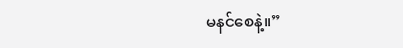မနင်စေနဲ့။”